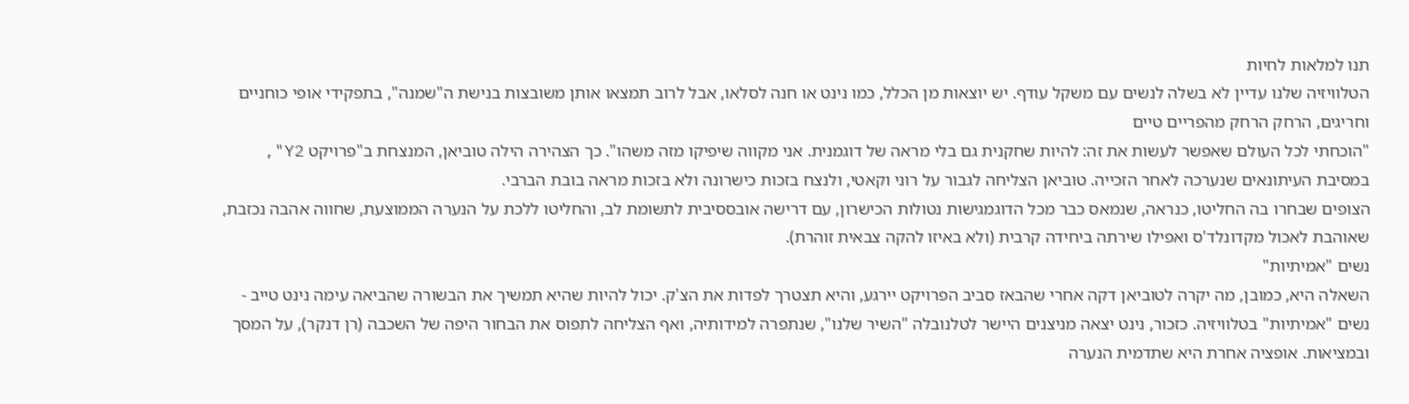תנו למלאות לחיות
הטלוויזיה שלנו עדיין לא בשלה לנשים עם משקל עודף. יש יוצאות מן הכלל, כמו נינט או חנה לסלאו, אבל לרוב תמצאו אותן משובצות בנישת ה"שמנה", בתפקידי אופי כוחניים וחריגים, הרחק הרחק מהפריים טיים
"הוכחתי לכל העולם שאפשר לעשות את זה: להיות שחקנית גם בלי מראה של דוגמנית. אני מקווה שיפיקו מזה משהו". כך הצהירה הילה טוביאן, המנצחת ב"פרויקט Y2", במסיבת העיתונאים שנערכה לאחר הזכייה. טוביאן הצליחה לגבור על רוני וקאטי, ולנצח בזכות כישרונה ולא בזכות מראה בובת הברבי.
הצופים שבחרו בה החליטו, כנראה, שנמאס כבר מכל הדוגמגישות נטולות הכישרון, עם דרישה אובססיבית לתשומת לב, והחליטו ללכת על הנערה הממוצעת, שחווה אהבה נכזבת, שאוהבת לאכול מקדונלד'ס ואפילו שירתה ביחידה קרבית (ולא באיזו להקה צבאית זוהרת).
נשים "אמיתיות"
השאלה היא, כמובן, מה יקרה לטוביאן דקה אחרי שהבאז סביב הפרויקט יירגע, והיא תצטרך לפדות את הצ'ק. יכול להיות שהיא תמשיך את הבשורה שהביאה עימה נינט טייב - נשים "אמיתיות" בטלוויזיה. כזכור, נינט יצאה מניצנים היישר לטלנובלה "השיר שלנו", שנתפרה למידותיה, ואף הצליחה לתפוס את הבחור היפה של השכבה (רן דנקר), על המסך ובמציאות. אופציה אחרת היא שתדמית הנערה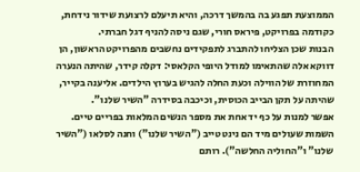הממוצעת תפגע בה בהמשך דרכה, והיא תיעלם לרצועת שידור נידחת, כקודמה בפרויקט, פיראס חורי, שגם ניסה להניף דגל חברתי.
הבנות שכן הצליחו להתברג לתפקידים נחשבים מהפרויקט הראשון, הן דווקא אלה שהתאימו למודל היופי הקלאסי: דקלה קידר, שהיתה הנערה המחוזרת של הווילה וכעת החלה להגיש בערוץ הילדים. אליענה בקייר, שהיתה על תקן הבייב הכוסית, וכיכבה בסידרה "השיר שלנו".
אפשר למנות על כף יד אחת את מספר הנשים המלאות בפריים טיים. השמות שעולים מיד הם נינט טייב ("השיר שלנו") וחנה לסלאו ("השיר שלנו" ו"החוליה החלשה"). רותם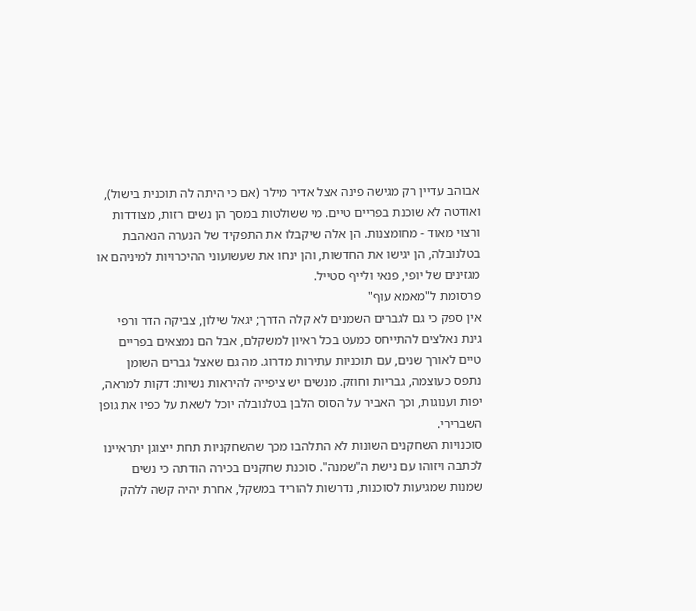אבוהב עדיין רק מגישה פינה אצל אדיר מילר (אם כי היתה לה תוכנית בישול), ואודטה לא שוכנת בפריים טיים. מי ששולטות במסך הן נשים רזות, מצודדות ורצוי מאוד - מחומצנות. הן אלה שיקבלו את התפקיד של הנערה הנאהבת בטלנובלה, הן יגישו את החדשות, והן ינחו את שעשועוני ההיכרויות למיניהם או מגזינים של יופי, פנאי ולייף סטייל.
פרסומת ל"מאמא עוף"
אין ספק כי גם לגברים השמנים לא קלה הדרך; יגאל שילון, צביקה הדר ורפי גינת נאלצים להתייחס כמעט בכל ראיון למשקלם, אבל הם נמצאים בפריים טיים לאורך שנים, עם תוכניות עתירות מדרוג. מה גם שאצל גברים השומן נתפס כעוצמה, גבריות וחוזק. מנשים יש ציפייה להיראות נשיות: דקות למראה, יפות וענוגות, וכך האביר על הסוס הלבן בטלנובלה יוכל לשאת על כפיו את גופן השברירי.
סוכנויות השחקנים השונות לא התלהבו מכך שהשחקניות תחת ייצוגן יתראיינו לכתבה ויזוהו עם נישת ה"שמנה". סוכנת שחקנים בכירה הודתה כי נשים שמנות שמגיעות לסוכנות, נדרשות להוריד במשקל, אחרת יהיה קשה ללהק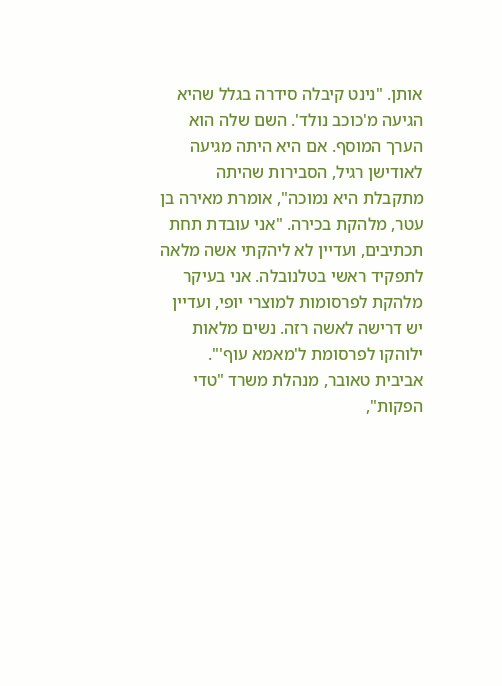אותן. "נינט קיבלה סידרה בגלל שהיא הגיעה מ'כוכב נולד'. השם שלה הוא הערך המוסף. אם היא היתה מגיעה לאודישן רגיל, הסבירות שהיתה מתקבלת היא נמוכה", אומרת מאירה בן עטר, מלהקת בכירה. "אני עובדת תחת תכתיבים, ועדיין לא ליהקתי אשה מלאה לתפקיד ראשי בטלנובלה. אני בעיקר מלהקת לפרסומות למוצרי יופי, ועדיין יש דרישה לאשה רזה. נשים מלאות ילוהקו לפרסומת ל'מאמא עוף'".
אביבית טאובר, מנהלת משרד "טדי הפקות",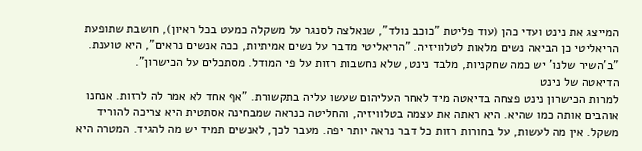המייצג את נינט ועדי כהן (עוד פליטת "כוכב נולד", שנאלצה לסנגר על משקלה כמעט בכל ראיון), חושבת שתופעת הריאליטי כן הביאה נשים מלאות לטלוויזיה. "הריאליטי מדבר על נשים אמיתיות, ככה אנשים נראים", היא טוענת. "ב'השיר שלנו' יש כמה שחקניות, מלבד נינט, שלא נחשבות רזות על פי המודל. מסתכלים על הכישרון".
הדיאטה של נינט
למרות הכישרון נינט פצחה בדיאטה מיד לאחר העליהום שעשו עליה בתקשורת. "אף אחד לא אמר לה לרזות. אנחנו אוהבים אותה כמו שהיא. היא ראתה את עצמה בטלוויזיה, והחליטה כנראה שמבחינה אסתטית היא צריכה להוריד משקל. אין מה לעשות, על בחורות רזות כל דבר נראה יותר יפה. מעבר לכך, לאנשים תמיד יש מה להגיד. המטרה היא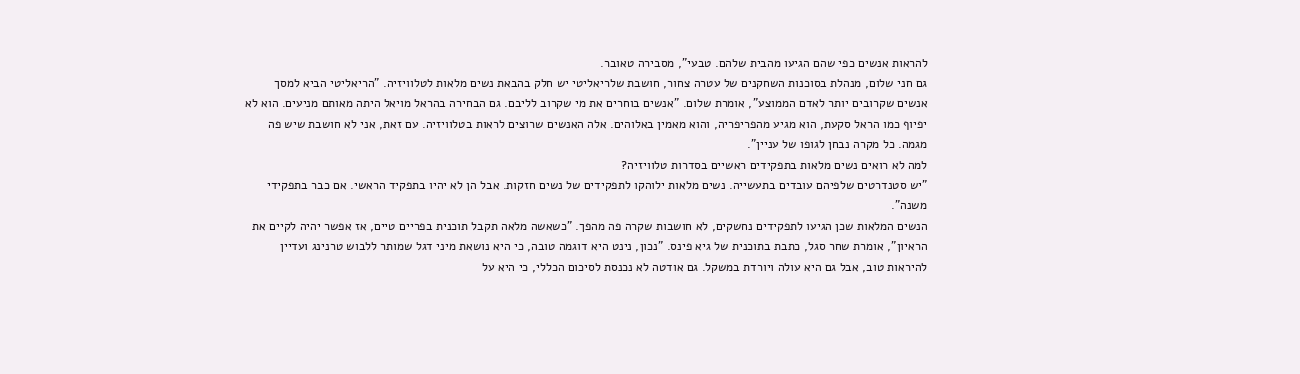להראות אנשים כפי שהם הגיעו מהבית שלהם. טבעי", מסבירה טאובר.
גם חני שלום, מנהלת בסוכנות השחקנים של עטרה צחור, חושבת שלריאליטי יש חלק בהבאת נשים מלאות לטלוויזיה. "הריאליטי הביא למסך אנשים שקרובים יותר לאדם הממוצע", אומרת שלום. "אנשים בוחרים את מי שקרוב לליבם. גם הבחירה בהראל מויאל היתה מאותם מניעים. הוא לא יפיוף כמו הראל סקעת, הוא מגיע מהפריפריה, והוא מאמין באלוהים. אלה האנשים שרוצים לראות בטלוויזיה. עם זאת, אני לא חושבת שיש פה מגמה. כל מקרה נבחן לגופו של עניין".
למה לא רואים נשים מלאות בתפקידים ראשיים בסדרות טלוויזיה?
"יש סטנדרטים שלפיהם עובדים בתעשייה. נשים מלאות ילוהקו לתפקידים של נשים חזקות. אבל הן לא יהיו בתפקיד הראשי. אם כבר בתפקידי משנה".
הנשים המלאות שכן הגיעו לתפקידים נחשקים, לא חושבות שקרה פה מהפך. "כשאשה מלאה תקבל תוכנית בפריים טיים, אז אפשר יהיה לקיים את הראיון", אומרת שחר סגל, כתבת בתוכנית של גיא פינס. "נכון, נינט היא דוגמה טובה, כי היא נושאת מיני דגל שמותר ללבוש טרנינג ועדיין להיראות טוב, אבל גם היא עולה ויורדת במשקל. גם אודטה לא נכנסת לסיכום הכללי, כי היא על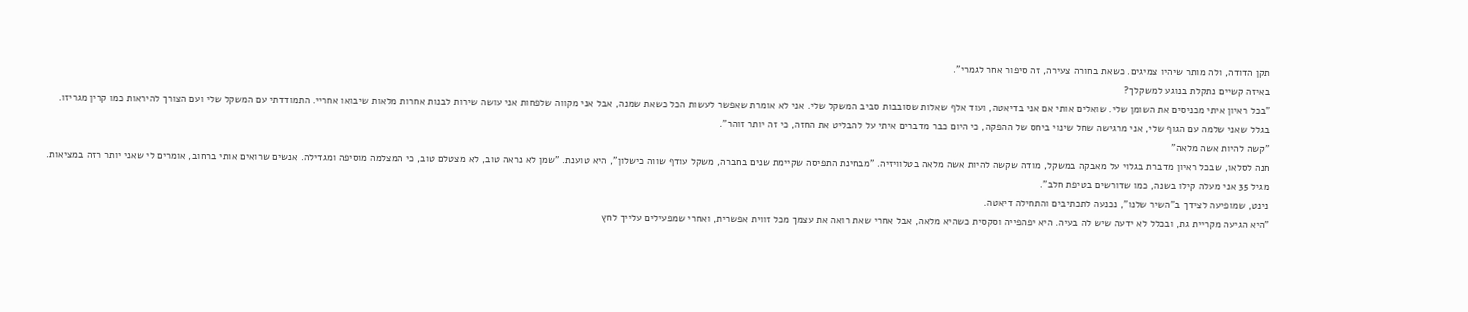תקן הדודה, ולה מותר שיהיו צמיגים. כשאת בחורה צעירה, זה סיפור אחר לגמרי".
באיזה קשיים נתקלת בנוגע למשקלך?
"בכל ראיון איתי מכניסים את השומן שלי. שואלים אותי אם אני בדיאטה, ועוד אלף שאלות שסובבות סביב המשקל שלי. אני לא אומרת שאפשר לעשות הכל כשאת שמנה, אבל אני מקווה שלפחות אני עושה שירות לבנות אחרות מלאות שיבואו אחריי. התמודדתי עם המשקל שלי ועם הצורך להיראות כמו קרין מגריזו. בגלל שאני שלמה עם הגוף שלי, אני מרגישה שחל שינוי ביחס של ההפקה, כי היום כבר מדברים איתי על להבליט את החזה, כי זה יותר זוהר".
"קשה להיות אשה מלאה"
חנה לסלאו, שבכל ראיון מדברת בגלוי על מאבקה במשקל, מודה שקשה להיות אשה מלאה בטלוויזיה. "מבחינת התפיסה שקיימת שנים בחברה, משקל עודף שווה כישלון", היא טוענת. "שמן לא נראה טוב, לא מצטלם טוב, כי המצלמה מוסיפה ומגדילה. אנשים שרואים אותי ברחוב, אומרים לי שאני יותר רזה במציאות. מגיל 35 אני מעלה קילו בשנה, כמו שדורשים בטיפת חלב".
נינט, שמופיעה לצידך ב"השיר שלנו", נכנעה לתכתיבים והתחילה דיאטה.
"היא הגיעה מקריית גת, ובכלל לא ידעה שיש לה בעיה. היא יפהפייה וסקסית כשהיא מלאה, אבל אחרי שאת רואה את עצמך מכל זווית אפשרית, ואחרי שמפעילים עלייך לחץ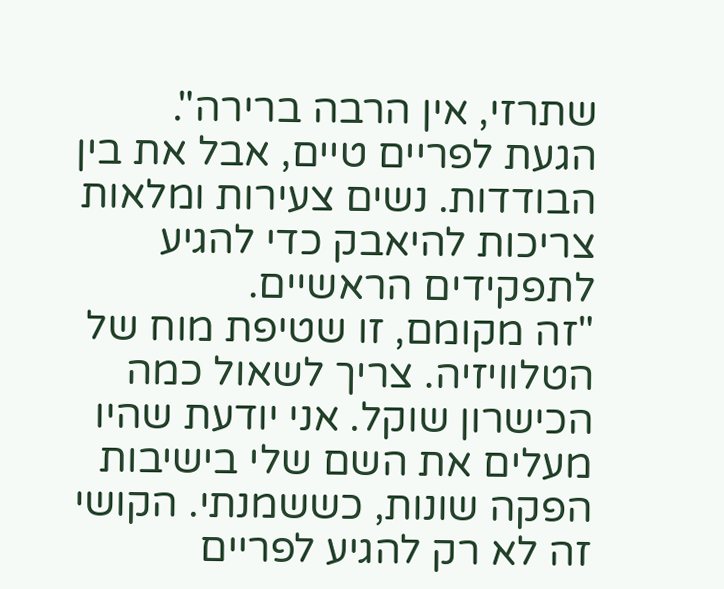שתרזי, אין הרבה ברירה".
הגעת לפריים טיים, אבל את בין הבודדות. נשים צעירות ומלאות צריכות להיאבק כדי להגיע לתפקידים הראשיים.
"זה מקומם, זו שטיפת מוח של הטלוויזיה. צריך לשאול כמה הכישרון שוקל. אני יודעת שהיו מעלים את השם שלי בישיבות הפקה שונות, כששמנתי. הקושי זה לא רק להגיע לפריים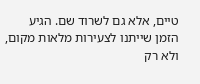טיים, אלא גם לשרוד שם. הגיע הזמן שייתנו לצעירות מלאות מקום, ולא רק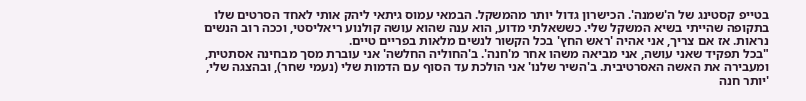בטייפ קסטינג של ה'שמנה'. הכישרון גדול יותר מהמשקל. הבמאי עמוס גיתאי ליהק אותי לאחד הסרטים שלו בתקופה שהייתי בשיא המשקל שלי. כששאלתי מדוע, הוא ענה שהוא עושה קולנוע ריאליסטי, וככה רוב הנשים נראות. אז אם צריך, אני אהיה 'ראש החץ' בכל הקשור לנשים מלאות בפריים טיים.
"בכל תפקיד שאני עושה, אני מביאה משהו אחר מ'חנה'. ב'החוליה החלשה' אני עוברת מסך מבחינה אסתטית, ומעבירה את האשה האסרטיבית. ב'השיר שלנו' אני הולכת עד הסוף עם הדמות שלי (נעמי שחר), ובהצגה שלי, 'יותר חנה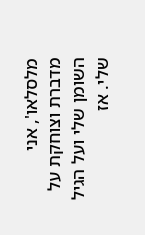מלסלאו', אני מדברת וצוחקת על השומן שלי ועל הגיל שלי. אז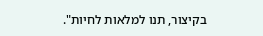בקיצור, תנו למלאות לחיות".